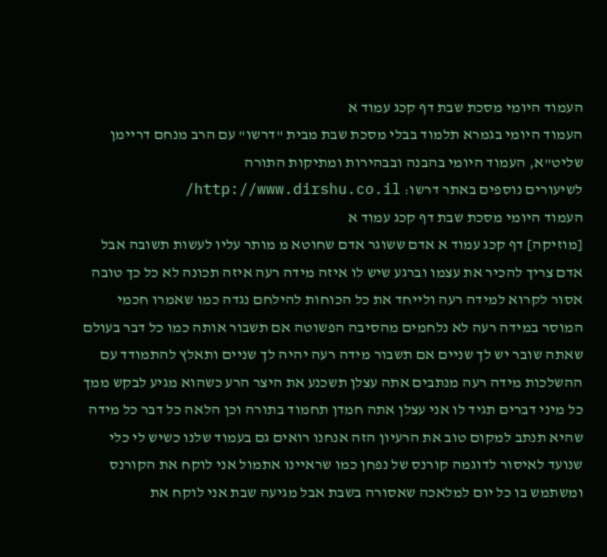העמוד היומי מסכת שבת דף קכג עמוד א
העמוד היומי בגמרא תלמוד בבלי מסכת שבת מבית "דרשו" עם הרב מנחם דריימן שליט"א, העמוד היומי בהבנה ובבהירות ומתיקות התורה
לשיעורים נוספים באתר דרשו: http://www.dirshu.co.il/
העמוד היומי מסכת שבת דף קכג עמוד א
[מוזיקה] דף קכג עמוד א אדם ששוגר אדם שחוטא מ מותר עליו לעשות תשובה אבל אדם צריך להכיר את עצמו וברגע שיש לו איזה מידה רעה איזה תכונה לא כל כך טובה אסור לקרוא למידה רעה ולייחד את כל הכוחות להילחם נגדה כמו שאמרו חכמי המוסר במידה רעה לא נלחמים מהסיבה הפשוטה אם תשבור אותה כמו כל דבר בעולם שאתה שובר יש לך שניים אם תשבור מידה רעה יהיה לך שניים ותאלץ להתמודד עם ההשלכות מידה רעה מנתבים אתה עצלן תשכנע את היצר הרע כשהוא מגיע לבקש ממך כל מיני דברים תגיד לו אני עצלן אתה חמדן תחמוד בתורה וכן הלאה כל דבר כל מידה שהיא תנתב למקום טוב את הרעיון הזה אנחנו רואים גם בעמוד שלנו כשיש לי כלי שנועד לאיסור לדוגמה קורנס של נפחן כמו שראיינו אתמול אני לוקח את הקורנס ומשתמש בו כל יום למלאכה שאסורה בשבת אבל מגיעה שבת אני לוקח את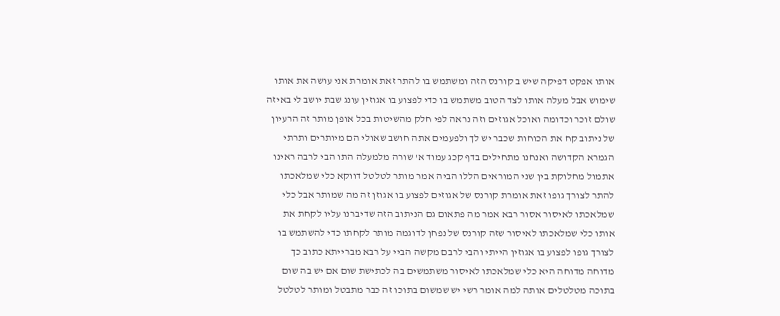אותו אפקט דפיקה שיש ב קורנס הזה ומשתמש בו להתר זאת אומרת אני עושה את אותו שימוש אבל מעלה אותו לצד הטוב משתמש בו כדי לפצוע בו אגוזין עונג שבת יושב לי באיזה שולם זוכר וכדומה ואוכל אגוזים וזה נראה לפי חלק מהשיטות בכל אופן מותר זה הרעיון של ניתוב קח את הכוחות שכבר יש לך ולפעמים אתה חושב שאולי הם מיותרים ותרתי הגמרא הקדושה ואנחנו מתחילים בדף קכג עמוד א' שורה מלמעלה התו הבי לרבה ראינו אתמול מחלוקת בין שני המוראים הללו הביה אמר מותר לטלטל דווקא כלי שמלאכתו להתר לצורך גופו זאת אומרת קורנס של אגוזים לפצוע בו אגוזן זה מה שמותר אבל כלי שמלאכתו לאיסור אסור רבא אמר מה פתאום גם הניתוב הזה שדיברנו עליו לקחת את אותו כלי שמלאכתו לאיסור שזה קורנס של נפחן לדוגמה מותר לקחתו כדי להשתמש בו לצורך גופו לפצוע בו אגוזין הייתי והבי לרבם מקשה הביי על רבא מברייתא כתוב כך מדוחה מדוחה היא כלי שמלאכתו לאיסור משתמשים בה לכתישת שום אם יש בה שום בתוכה מטלטלים אותה למה אומר רשי יש שמשום בתוכו זה כבר מתבטל ומותר לטלטל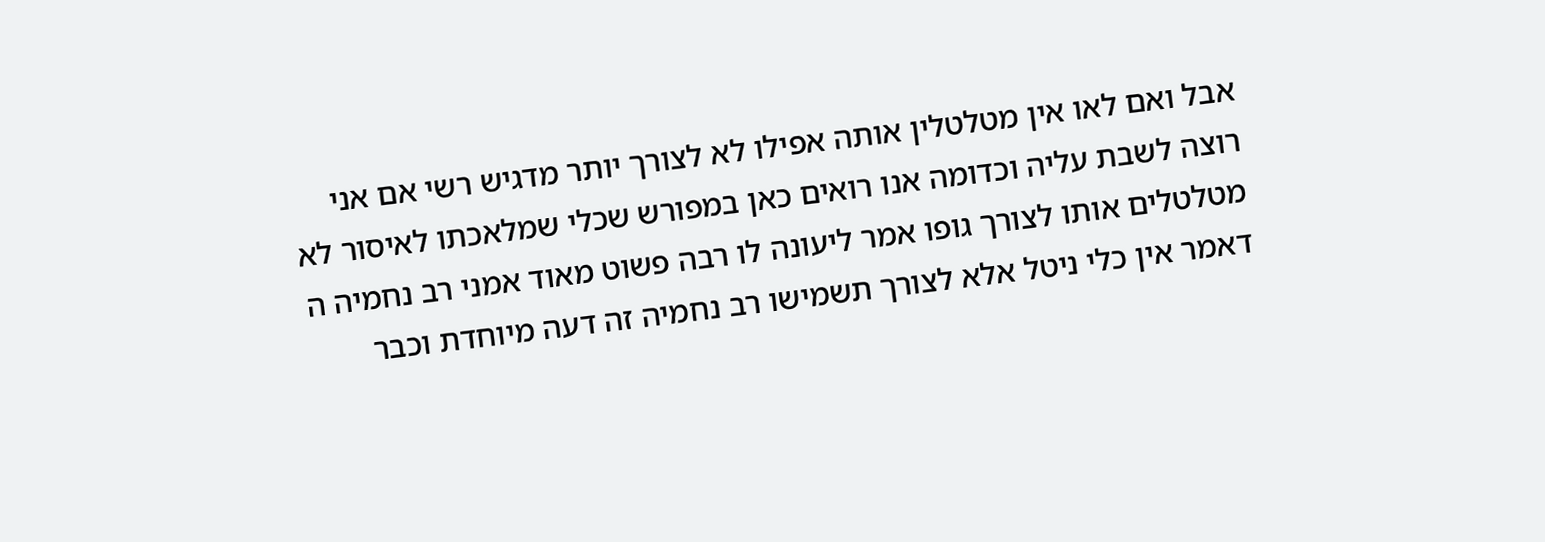אבל ואם לאו אין מטלטלין אותה אפילו לא לצורך יותר מדגיש רשי אם אני רוצה לשבת עליה וכדומה אנו רואים כאן במפורש שכלי שמלאכתו לאיסור לא מטלטלים אותו לצורך גופו אמר ליעונה לו רבה פשוט מאוד אמני רב נחמיה ה דאמר אין כלי ניטל אלא לצורך תשמישו רב נחמיה זה דעה מיוחדת וכבר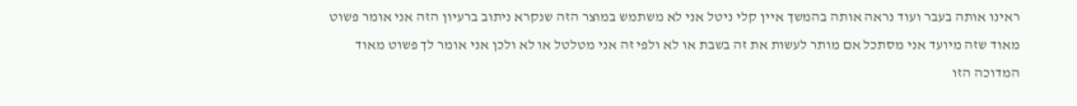ראינו אותה בעבר ועוד נראה אותה בהמשך איין קלי ניטל אני לא משתמש במוצר הזה שנקרא ניתוב ברעיון הזה אני אומר פשוט מאוד שזה מיועד אני מסתכל אם מותר לעשות את זה בשבת או לא ולפי זה אני מטלטל או לא ולכן אני אומר לך פשוט מאוד המדוכה הזו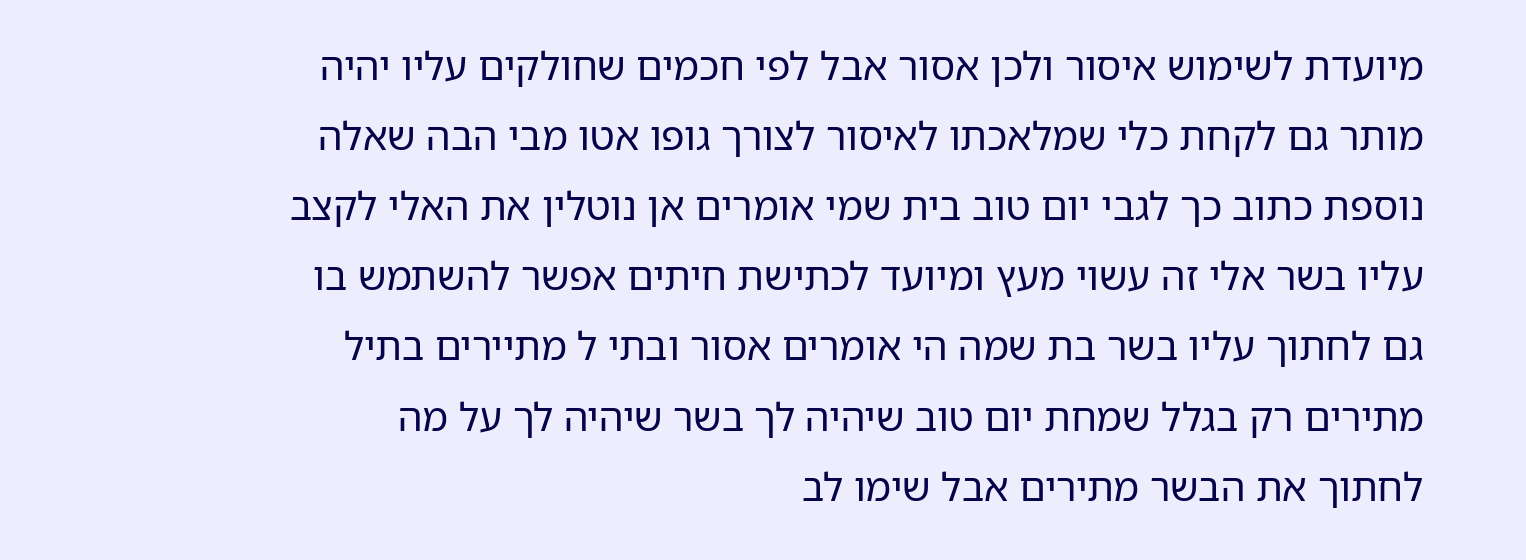מיועדת לשימוש איסור ולכן אסור אבל לפי חכמים שחולקים עליו יהיה מותר גם לקחת כלי שמלאכתו לאיסור לצורך גופו אטו מבי הבה שאלה נוספת כתוב כך לגבי יום טוב בית שמי אומרים אן נוטלין את האלי לקצב עליו בשר אלי זה עשוי מעץ ומיועד לכתישת חיתים אפשר להשתמש בו גם לחתוך עליו בשר בת שמה הי אומרים אסור ובתי ל מתיירים בתיל מתירים רק בגלל שמחת יום טוב שיהיה לך בשר שיהיה לך על מה לחתוך את הבשר מתירים אבל שימו לב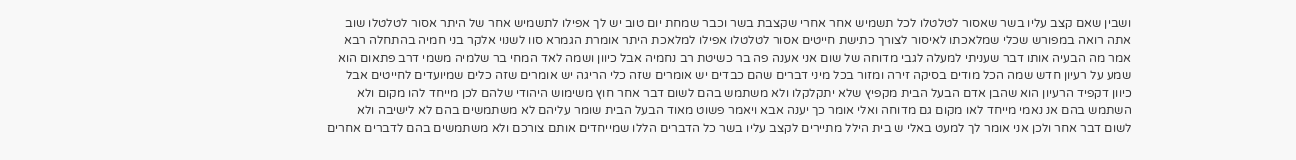ושבין שאם קצב עליו בשר שאסור לטלטלו לכל תשמיש אחר אחרי שקצבת בשר וכבר שמחת יום טוב יש לך אפילו לתשמיש אחר של היתר אסור לטלטלו שוב אתה רואה במפורש שכלי שמלאכתו לאיסור לצורך כתישת חייטים אסור לטלטלו אפילו למלאכת היתר אומרת הגמרא סוו לשנוי אלקר בני חמיה בהתחלה רבא אמר מה הבעיה אותו דבר שעניתי למעלה לגבי מדוחה של שום אני אענה פה בר כשיטת רב נחמיה אבל כיוון ושמה לאד המחי בר שלמיה משמי דרב פתאום הוא שמע על רעיון חדש שמה הכל מודים בסיקה זירה ומזור בכל מיני דברים שהם כבדים יש אומרים שזה כלי הריגה יש אומרים שזה כלים שמיועדים לחייטים אבל כיוון דקפיד הרעיון הוא שהבן אדם הבעל הבית מקפיץ שלא יתקלקלו ולא משתמש בהם לשום דבר אחר חוץ משימוש היהודי שלהם לכן מייחד להו מקום ולא השתמש בהם אנ נאמי מייחד לאו מקום גם מדוחה ואלי אומר כך יענה אבא ויאמר פשוט מאוד הבעל הבית שומר עליהם לא משתמשים בהם לא לישיבה ולא לשום דבר אחר ולכן אני אומר לך למעט באלי ש בית הילל מתיירים לקצב עליו בשר כל הדברים הללו שמייחדים אותם צורכם ולא משתמשים בהם לדברים אחרים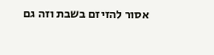אסור להזיזם בשבת וזה גם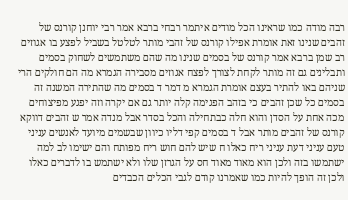רבה מודה כמו שראינו הכל מודים איתמר רבחי ברבא אמר רבי יוחנן קורנס של זהבים שנינו זאת אומרת אפילו קורנס של זהבי מותר לטלטל בשביל לפצע בו אגוזים רב שמן ברבא אמר קורנס של בסמים שנינו מה שהם משתמשים לשחוק בסמים ותבלינים גם זה מותר לקחת לצורך לפצח אגוזים מסבירה הגמרא מה הם חולקים הרי שניהם באו להתיר בעצם אומרת הגמרא מ דמר ד בסמים מה שהתירה המשנה זה בסמים כל שכן זהבים כי בזהב הפגימה קלה יותר גם אם יקרה וזה יפגע מפיצוחים מכה אחת על הסדן והוא חלה כבתחילה והכל בסדר אבל מנדה אמר ש זהבים דווקא קורנס של זהבים מותר אבל ד בסמים קפי דליו כיוון שבשמים מיועד לאנשים עניני טעם עניני דעת עניני ריח כאלו ח שיש להם חוש ריח מפותח והם ישימו לב למה ישתמשו בזה ולכן הוא מאוד מאוד חס על הגרזן שלו ולא ישתמש בו לדברים כאלו ולכן זה הופך להיות כמו שאמרנו קודם לגבי הכלים הכבדים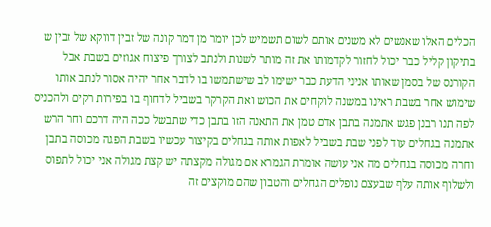הכלים האלו שאנשים לא משנים אותם לשום תשמיש לכן יומר מן דמר קונה של זבין דווקא של זבין ש בתיקון קליל כבר יכול לחזור לקדמותו את זה מותר לשנות ולנתב לצורך פיצוח אגוזים בשבת אבל הקורנס של בסמן שאותו אניני הדעת כבר ישימו לב שישתמשו בו לדבר אחר יהיה אסור לנתב אותו שימוש אחר בשבת ראינו במשנה לוקחים את הכוש ואת הקרקר בשביל לדחוף בו בפירות רקים ולהכניס לפה תנו רבנן פגש אתמנה בתבן אדם טמן את התאנה הזו בתבן כדי שתבשל ככה היה דרכם וחר הרש אתמנה בגחלים עוד לפני שבת בשביל לאפות אותה בגחלים בקיצור עכשיו בשבת הפגה מכוסה בתבן וחרה מכוסה בגחלים מה אני עושה אומרת הגמרא אם מגולה מקצתה יש קצת מגולה אני יכול לתפוס ולשלוף אותה עלף שבעצם נופלים הגחלים והטבון שהם מוקצים זה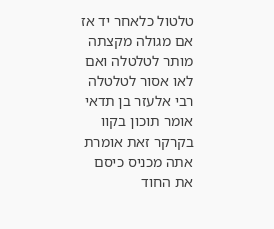טלטול כלאחר יד אז אם מגולה מקצתה מותר לטלטלה ואם לאו אסור לטלטלה רבי אלעזר בן תדאי אומר תוכון בקוו בקרקר זאת אומרת אתה מכניס כיסם את החוד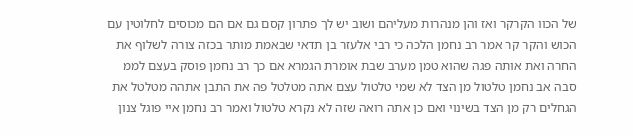של הכוו הקרקר ואז והן מנהרות מעליהם ושוב יש לך פתרון קסם גם אם הם מכוסים לחלוטין עם הכוש והקר קר אמר רב נחמן הלכה כי רבי אלעזר בן תדאי שבאמת מותר בכזה צורה לשלוף את החרה ואת אותה פגה שהוא טמן מערב שבת אומרת הגמרא אם כך רב נחמן פוסק בעצם לממ סבה אב נחמן טלטול מן הצד לא שמי טלטול עצם אתה מטלטל פה את התבן אתהה מטלטל את הגחלים רק מן הצד בשינוי ואם כן אתה רואה שזה לא נקרא טלטול ואמר רב נחמן איי פוגל צנון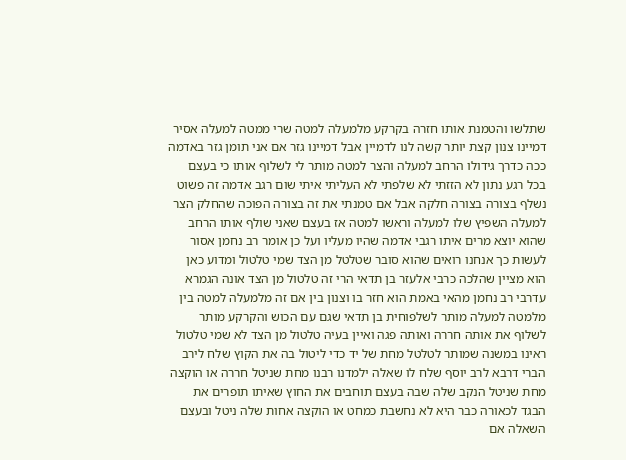שתלשו והטמנת אותו חזרה בקרקע מלמעלה למטה שרי ממטה למעלה אסיר דמיינו צנון קצת יותר קשה לנו לדמיין אבל דמיינו גזר אם אני תומן גזר באדמה ככה כדרך גידולו הרחב למעלה והצר למטה מותר לי לשלוף אותו כי בעצם בכל רגע נתון לא הזזתי לא שלפתי לא העליתי איתי שום רגב אדמה זה פשוט נשלף בצורה בצורה חלקה אבל אם טמנתי את זה בצורה הפוכה שהחלק הצר למעלה השפיץ שלו למעלה וראשו למטה אז בעצם שאני שולף אותו הרחב שהוא יוצא מרים איתו רגבי אדמה שהיו מעליו ועל כן אומר רב נחמן אסור לעשות כך אנחנו רואים שהוא סובר שטלטל מן הצד שמי טלטול ומדוע כאן הוא מציין שהלכה כרבי אלעזר בן תדאי הרי זה טלטול מן הצד אונה הגמרא עדרבי רב נחמן מהאי באמת הוא חזר בו וצנון בין אם זה מלמעלה למטה בין מלמטה למעלה מותר לשלפוחית בן תדאי שגם עם הכוש והקרקע מותר לשלוף את אותה חררה ואותה פגה ואיין בעיה טלטול מן הצד לא שמי טלטול ראינו במשנה שמותר לטלטל מחת של יד כדי ליטול בה את הקוץ שלח לירב הברי דרבא לרב יוסף שלח לו שאלה ילמדנו רבנו מחת שניטל חררה או הוקצה מחת שניטל הנקב שלה שבה בעצם תוחבים את החוץ שאיתו תופרים את הבגד לכאורה כבר היא לא נחשבת כמחט או הוקצה אחות שלה ניטל ובעצם השאלה אם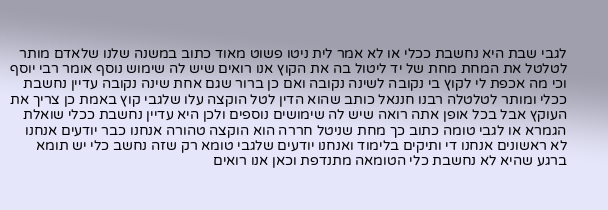לגבי שבת היא נחשבת ככלי או לא אמר לית ניטו פשוט מאוד כתוב במשנה שלנו שלאדם מותר לטלטל את המחת מחת של יד ליטול בה את הקוץ אנו רואים שיש לה שימוש נוסף אומר רבי יוסף וכי מה אכפת לי לקוץ בי נקובה לשינה נקובה ואם כן ברור שגם אחת שינה נקובה עדיין נחשבת ככלי ומותר לטלטלה רבנו חננאל כותב שהוא הדין לטל הוקצה עלו שלגבי קוץ באמת כן צריך את העוקץ אבל בכל אופן אתה רואה שיש לה שימושים נוספים ולכן היא עדיין נחשבת ככלי שואלת הגמרא או לגבי טומה כתוב כך מחת שניטל חררה הוא הוקצה טהורה אנחנו כבר יודעים אנחנו לא ראשונים אנחנו די ותיקים בלימוד ואנחנו יודעים שלגבי טומא רק שזה נחשב כלי יש תומא ברגע שהיא לא נחשבת כלי הטומאה מתנדפת וכאן אנו רואים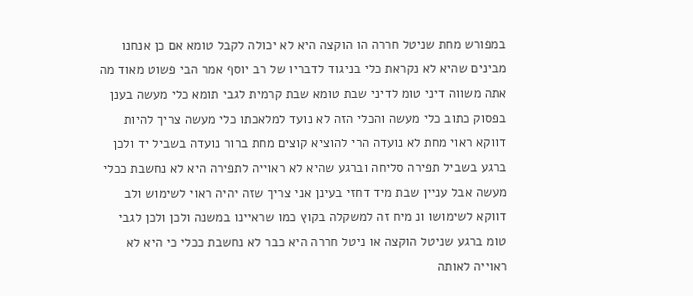במפורש מחת שניטל חררה הו הוקצה היא לא יכולה לקבל טומא אם כן אנחנו מבינים שהיא לא נקראת כלי בניגוד לדבריו של רב יוסף אמר הבי פשוט מאוד מה אתה משווה דיני טומ לדיני שבת טומא שבת קרמית לגבי תומא כלי מעשה בענן בפסוק כתוב כלי מעשה והכלי הזה לא נועד למלאכתו כלי מעשה צריך להיות דווקא ראוי מחת לא נועדה הרי להוציא קוצים מחת ברור נועדה בשביל יד ולכן ברגע בשביל תפירה סליחה וברגע שהיא לא ראוייה לתפירה היא לא נחשבת ככלי מעשה אבל עניין שבת מיד דחזי בעינן אני צריך שזה יהיה ראוי לשימוש ולב דווקא לשימושו ונ מיח זה למשקלה בקוץ כמו שראיינו במשנה ולכן ולכן לגבי טומ ברגע שניטל הוקצה או ניטל חררה היא כבר לא נחשבת ככלי כי היא לא ראוייה לאותה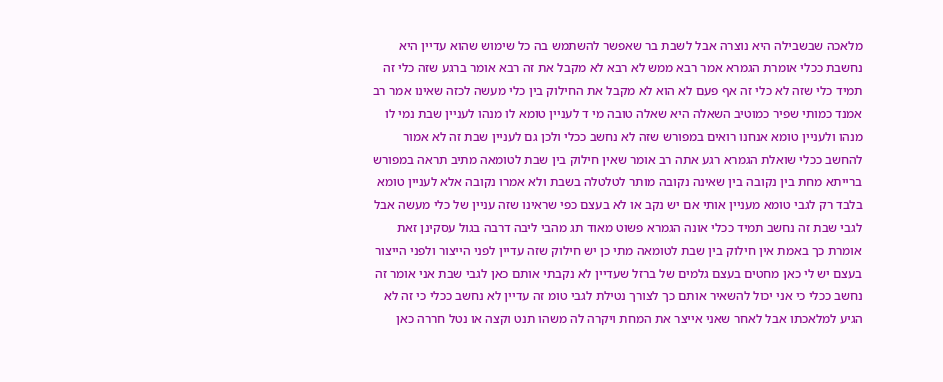מלאכה שבשבילה היא נוצרה אבל לשבת בר שאפשר להשתמש בה כל שימוש שהוא עדיין היא נחשבת ככלי אומרת הגמרא אמר רבא ממש לא רבא לא מקבל את זה רבא אומר ברגע שזה כלי זה תמיד כלי שזה לא כלי זה אף פעם לא הוא לא מקבל את החילוק בין כלי מעשה לכזה שאינו אמר רב אמנד כמותי שפיר כמוטיב השאלה היא שאלה טובה מי ד לעניין טומא לו מנהו לעניין שבת נמי לו מנהו ולעניין טומא אנחנו רואים במפורש שזה לא נחשב ככלי ולכן גם לעניין שבת זה לא אמור להחשב ככלי שואלת הגמרא רגע אתה רב אומר שאין חילוק בין שבת לטומאה מתיב תראה במפורש ברייתא מחת בין נקובה בין שאינה נקובה מותר לטלטלה בשבת ולא אמרו נקובה אלא לעניין טומא בלבד רק לגבי טומא מעניין אותי אם יש נקב או לא בעצם כפי שראינו שזה עניין של כלי מעשה אבל לגבי שבת זה נחשב תמיד ככלי אונה הגמרא פשוט מאוד תג מהבי ליבה דרבה בגול עסקינן זאת אומרת כך באמת אין חילוק בין שבת לטומאה מתי כן יש חילוק שזה עדיין לפני הייצור ולפני הייצור בעצם יש לי כאן מחטים בעצם גלמים של ברזל שעדיין לא נקבתי אותם כאן לגבי שבת אני אומר זה נחשב ככלי כי אני יכול להשאיר אותם כך לצורך נטילת לגבי טומ זה עדיין לא נחשב ככלי כי זה לא הגיע למלאכתו אבל לאחר שאני אייצר את המחת ויקרה לה משהו תנט וקצה או נטל חררה כאן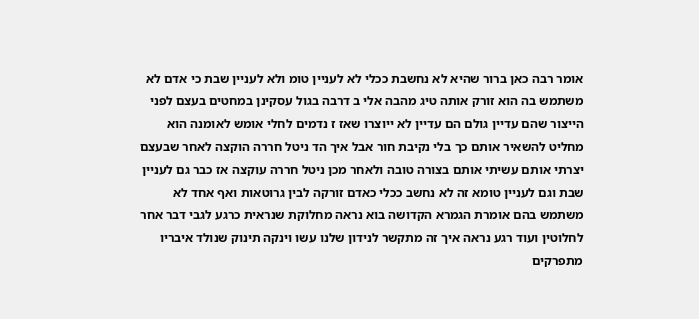אומר רבה כאן ברור שהיא לא נחשבת ככלי לא לעניין טומ ולא לעניין שבת כי אדם לא משתמש בה הוא זורק אותה טיג מהבה אלי ב דרבה בגול עסקינן במחטים בעצם לפני הייצור שהם עדיין גולם הם עדיין לא ייוצרו שאז ז נדמים לחלי אומש לאומנה הוא מחליט להשאיר אותם כך בלי נקיבת חור אבל איך הד ניטל חררה הוקצה לאחר שבעצם יצרתי אותם עשיתי אותם בצורה טובה ולאחר מכן ניטל חררה עוקצה אז כבר גם לעניין שבת וגם לעניין טומא זה לא נחשב ככלי כאדם זורקה לבין גרוטאות ואף אחד לא משתמש בהם אומרת הגמרא הקדושה בוא נראה מחלוקת שנראית כרגע לגבי דבר אחר לחלוטין ועוד רגע נראה איך זה מתקשר לנידון שלנו עשו וינקה תינוק שנולד איבריו מתפרקים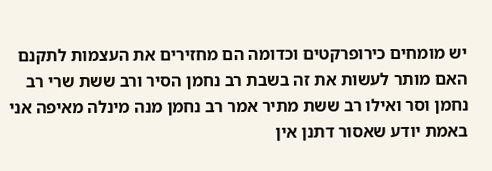יש מומחים כירופרקטים וכדומה הם מחזירים את העצמות לתקנם האם מותר לעשות את זה בשבת רב נחמן הסיר ורב ששת שרי רב נחמן וסר ואילו רב ששת מתיר אמר רב נחמן מנה מינלה מאיפה אני באמת יודע שאסור דתנן אין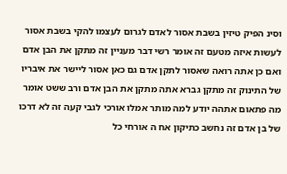וסינ הפיק טיזין בשבת אסור לאדם לגרום לעצמו להקי בשבת אסור לעשות איזה מטעם זה אומר רשי דבר מעניין זה מתקן את הבן אדם ואם כן אתה רואה שאסור לתקן אדם גם כאן אסור ליישר את איבריו של התינוק זה מתקן גברא אתה מתקן את הבן אדם ורב ששט אומר מה פתאום אתהה יודע למה מותר אמלו אורכי לגבי קעה זה לא דרכו של בן אדם זה נחשב כתיקון אח ה אורחי כל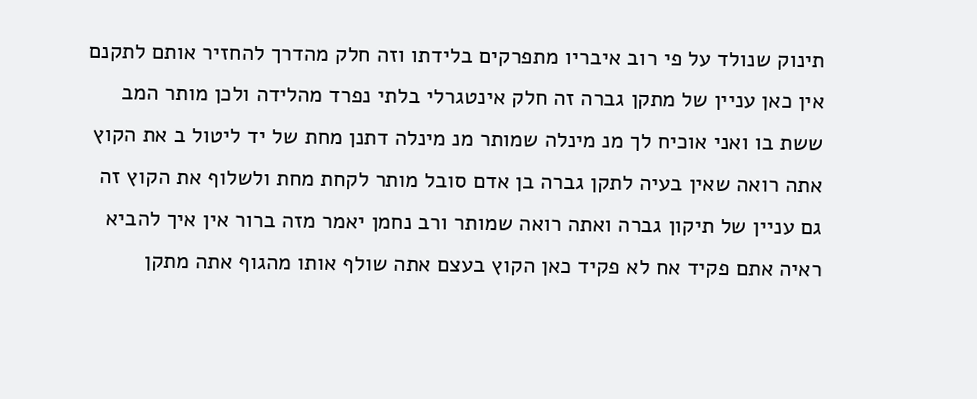תינוק שנולד על פי רוב איבריו מתפרקים בלידתו וזה חלק מהדרך להחזיר אותם לתקנם אין כאן עניין של מתקן גברה זה חלק אינטגרלי בלתי נפרד מהלידה ולכן מותר המב ששת בו ואני אוכיח לך מנ מינלה שמותר מנ מינלה דתנן מחת של יד ליטול ב את הקוץ אתה רואה שאין בעיה לתקן גברה בן אדם סובל מותר לקחת מחת ולשלוף את הקוץ זה גם עניין של תיקון גברה ואתה רואה שמותר ורב נחמן יאמר מזה ברור אין איך להביא ראיה אתם פקיד אח לא פקיד כאן הקוץ בעצם אתה שולף אותו מהגוף אתה מתקן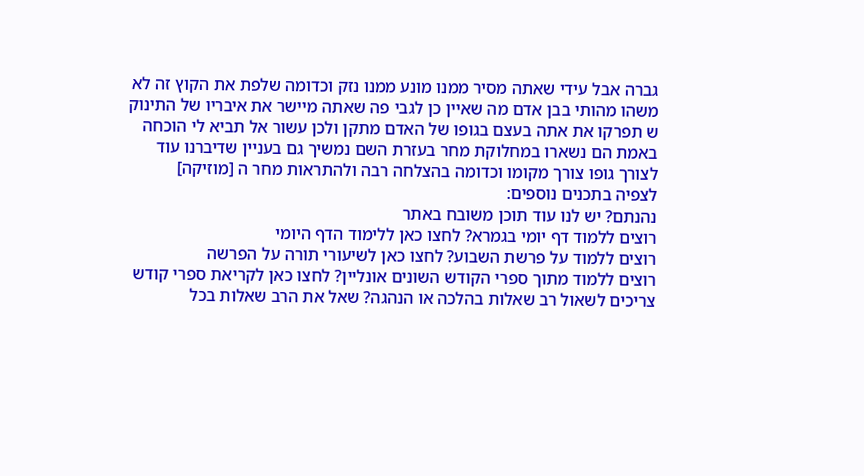גברה אבל עידי שאתה מסיר ממנו מונע ממנו נזק וכדומה שלפת את הקוץ זה לא משהו מהותי בבן אדם מה שאיין כן לגבי פה שאתה מיישר את איבריו של התינוק ש תפרקו את אתה בעצם בגופו של האדם מתקן ולכן עשור אל תביא לי הוכחה באמת הם נשארו במחלוקת מחר בעזרת השם נמשיך גם בעניין שדיברנו עוד לצורך גופו צורך מקומו וכדומה בהצלחה רבה ולהתראות מחר ה [מוזיקה]
לצפיה בתכנים נוספים:
נהנתם? יש לנו עוד תוכן משובח באתר
רוצים ללמוד דף יומי בגמרא? לחצו כאן ללימוד הדף היומי
רוצים ללמוד על פרשת השבוע? לחצו כאן לשיעורי תורה על הפרשה
רוצים ללמוד מתוך ספרי הקודש השונים אונליין? לחצו כאן לקריאת ספרי קודש
צריכים לשאול רב שאלות בהלכה או הנהגה? שאל את הרב שאלות בכל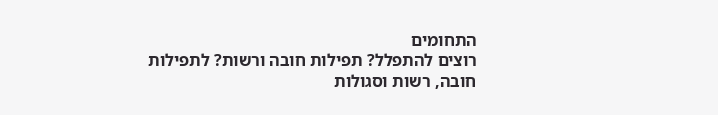התחומים
רוצים להתפלל? תפילות חובה ורשות? לתפילות חובה, רשות וסגולות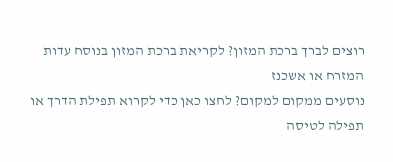רוצים לברך ברכת המזון? לקריאת ברכת המזון בנוסח עדות המזרח או אשכנז
נוסעים ממקום למקום? לחצו כאן כדי לקרוא תפילת הדרך או תפילה לטיסה